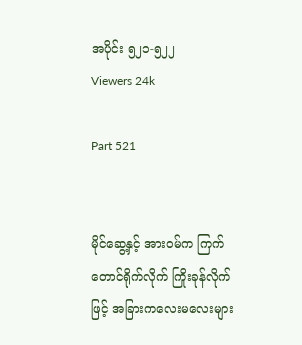အပိုင်း ၅၂၁-၅၂၂
Viewers 24k

Part 521


မိုင်ဆွေ့နှင့် အား၀မ်က ကြက်တောင်ရိုက်လိုက် ကြိုးခုန်လိုက်ဖြင့် အခြားကလေးမလေးများ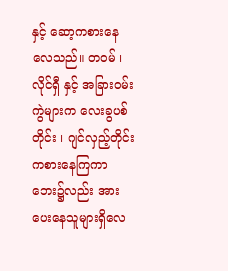နှင့် ဆော့ကစားနေလေသည်။ တ၀မ် ၊ လိုင်ရှီ နှင့် အခြား၀မ်းကွဲများက လေးခွပစ်တိုင်း ၊ ဂျင်လှည့်တိုင်း ကစားနေကြကာ ဘေး၌လည်း အားပေးနေသူများရှိလေ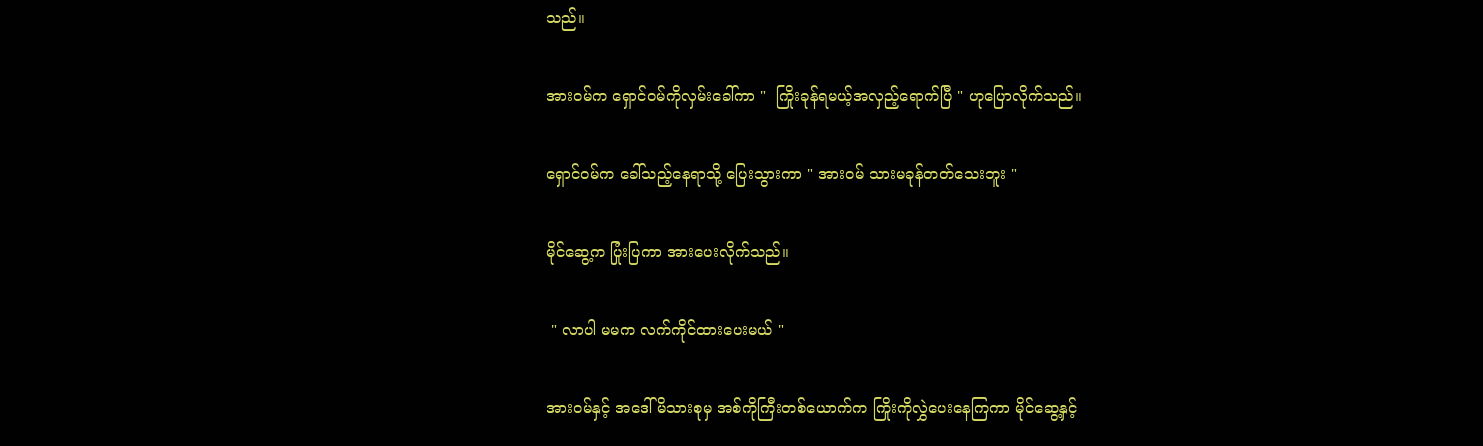သည်။


အား၀မ်က ရှောင်၀မ်ကိုလှမ်းခေါ်ကာ "  ကြိုးခုန်ရမယ့်အလှည့်ရောက်ပြီ " ဟုပြောလိုက်သည်။


ရှောင်၀မ်က ခေါ်သည့်နေရာသို့ ပြေးသွားကာ " အား၀မ် သားမခုန်တတ်သေးဘူး "


မိုင်ဆွေ့က ပြုံးပြကာ အားပေးလိုက်သည်။


 " လာပါ မမက လက်ကိုင်ထားပေးမယ် "


အား၀မ်နှင့် အဒေါ်မိသားစုမှ အစ်ကိုကြီးတစ်ယောက်က ကြိုးကိုလွှဲပေးနေကြကာ မိုင်ဆွေ့နှင့်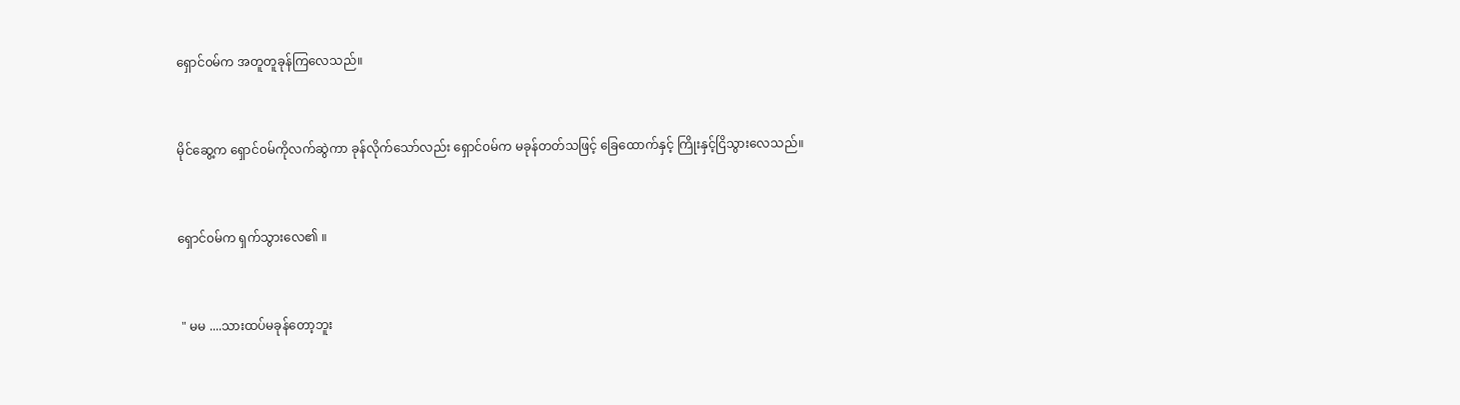ရှောင်၀မ်က အတူတူခုန်ကြလေသည်။


မိုင်ဆွေ့က ရှောင်၀မ်ကိုလက်ဆွဲကာ ခုန်လိုက်သော်လည်း ရှောင်၀မ်က မခုန်တတ်သဖြင့် ခြေထောက်နှင့် ကြိုးနှင့်ငြိသွားလေသည်။


ရှောင်၀မ်က ရှက်သွားလေ၏ ။


 " မမ ....သားထပ်မခုန်တော့ဘူး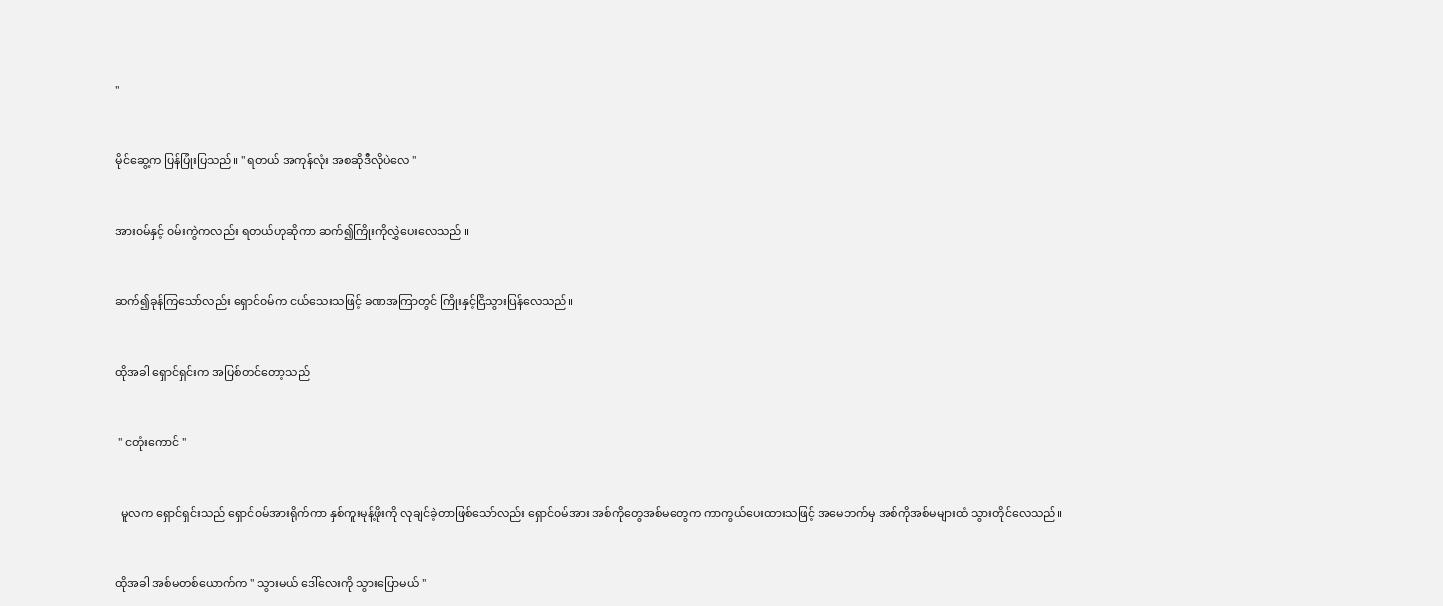"


မိုင်ဆွေ့က ပြန်ပြုံးပြသည်။ " ရတယ် အကုန်လုံး အစဆိုဒီလိုပဲလေ "


အား၀မ်နှင့် ၀မ်းကွဲကလည်း ရတယ်ဟုဆိုကာ ဆက်၍ကြိုးကိုလွှဲပေးလေသည် ။


ဆက်၍ခုန်ကြသော်လည်း ရှောင်၀မ်က ငယ်သေးသဖြင့် ခဏအကြာတွင် ကြိုးနှင့်ငြိသွားပြန်လေသည်။


ထိုအခါ ရှောင်ရှင်းက အပြစ်တင်တော့သည်


 " ငတုံးကောင် "


  မူလက ရှောင်ရှင်းသည် ရှောင်၀မ်အားရိုက်ကာ နှစ်ကူးမုန့်ဖိုးကို လုချင်ခဲ့တာဖြစ်သော်လည်း ရှောင်၀မ်အား အစ်ကိုတွေအစ်မတွေက ကာကွယ်ပေးထားသဖြင့် အမေဘက်မှ အစ်ကိုအစ်မများထံ သွားတိုင်လေသည်။


ထိုအခါ အစ်မတစ်ယောက်က " သွားမယ် ဒေါ်လေးကို သွားပြောမယ် "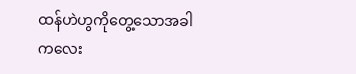ထန်ဟဲဟွကိုတွေ့သောအခါ ကလေး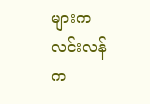များက လင်းလန်က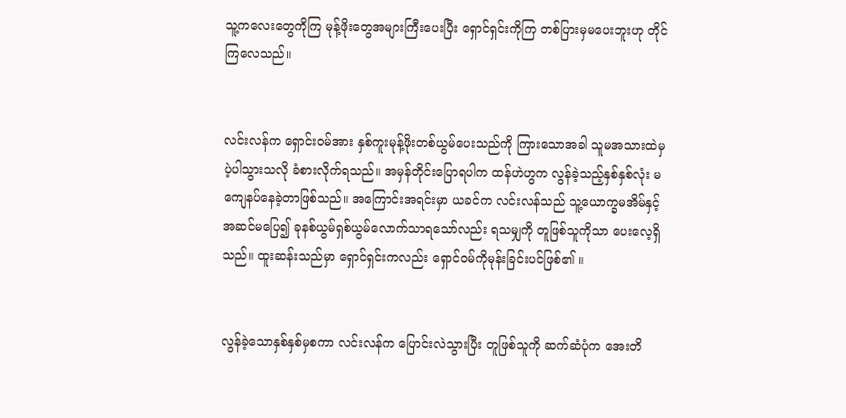သူ့ကလေးတွေကိုကြ မုန့်ဖိုးတွေအများကြီးပေးပြီး ရှောင်ရှင်းကိုကြ တစ်ပြားမှမပေးဘူးဟု တိုင်ကြလေသည်။


လင်းလန်က ရှောင်း၀မ်အား နှစ်ကူးမုန့်ဖိုးတစ်ယွမ်ပေးသည်ကို ကြားသောအခါ သူမအသားထဲမှပဲ့ပါသွားသလို ခံစားလိုက်ရသည်။ အမှန်တိုင်းပြောရပါက ထန်ဟဲဟွက လွန်ခဲ့သည့်နှစ်နှစ်လုံး မကျေနပ်နေခဲ့တာဖြစ်သည်။ အကြောင်းအရင်းမှာ ယခင်က လင်းလန်သည် သူ့ယောက္ခမအိမ်နှင့်အဆင်မပြေ၍ ခုနစ်ယွမ်ရှစ်ယွမ်လောက်သာရသော်လည်း ရသမျှကို တူဖြစ်သူကိုသာ ပေးလေ့ရှိသည်။ ထူးဆန်းသည်မှာ ရှောင်ရှင်းကလည်း ရှောင်၀မ်ကိုမုန်းခြင်းပင်ဖြစ်၏ ။


လွန်ခဲ့သောနှစ်နှစ်မှစကာ လင်းလန်က ပြောင်းလဲသွားပြီး တူဖြစ်သူကို ဆက်ဆံပုံက အေးတိ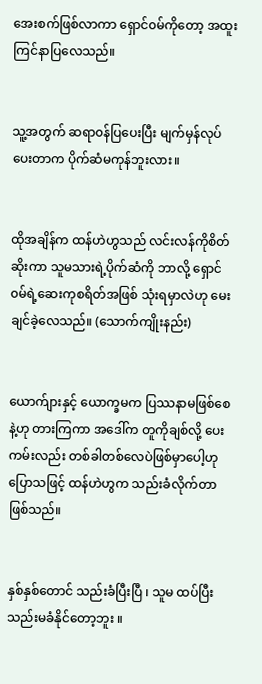အေးစက်ဖြစ်လာကာ ရှောင်၀မ်ကိုတော့ အထူးကြင်နာပြလေသည်။


သူ့အတွက် ဆရာ၀န်ပြပေးပြီး မျက်မှန်လုပ်ပေးတာက ပိုက်ဆံမကုန်ဘူးလား။


ထိုအချိန်က ထန်ဟဲဟွသည် လင်းလန်ကိုစိတ်ဆိုးကာ သူမသားရဲ့ပိုက်ဆံကို ဘာလို့ ရှောင်၀မ်ရဲ့ဆေးကုစရိတ်အဖြစ် သုံးရမှာလဲဟု မေးချင်ခဲ့လေသည်။ (သောက်ကျိုးနည်း)


ယောက်ျားနှင့် ယောက္ခမက ပြဿနာမဖြစ်စေနဲ့ဟု တားကြကာ အဒေါ်က တူကိုချစ်လို့ ပေးကမ်းလည်း တစ်ခါတစ်လေပဲဖြစ်မှာပေါ့ဟု ပြောသဖြင့် ထန်ဟဲဟွက သည်းခံလိုက်တာဖြစ်သည်။


နှစ်နှစ်တောင် သည်းခံပြီးပြီ ၊ သူမ ထပ်ပြီးသည်းမခံနိုင်တော့ဘူး ။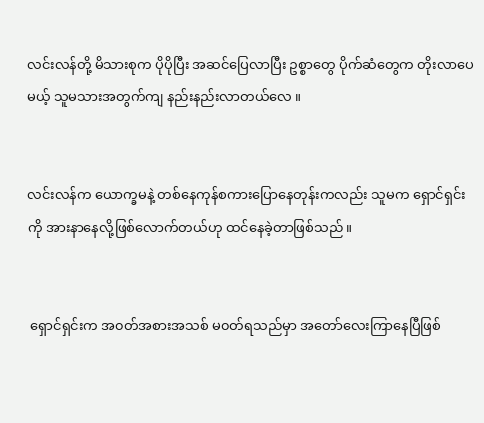လင်းလန်တို့ မိသားစုက ပိုပိုပြီး အဆင်ပြေလာပြီး ဥစ္စာတွေ ပိုက်ဆံတွေက တိုးလာပေမယ့် သူမသားအတွက်ကျ နည်းနည်းလာတယ်လေ ။


လင်းလန်က ယောက္ခမနဲ့ တစ်နေကုန်စကားပြောနေတုန်းကလည်း သူမက ရှောင်ရှင်းကို အားနာနေလို့ဖြစ်လောက်တယ်ဟု ထင်နေခဲ့တာဖြစ်သည်။


 ရှောင်ရှင်းက အ၀တ်အစားအသစ် မ၀တ်ရသည်မှာ အတော်လေးကြာနေပြီဖြစ်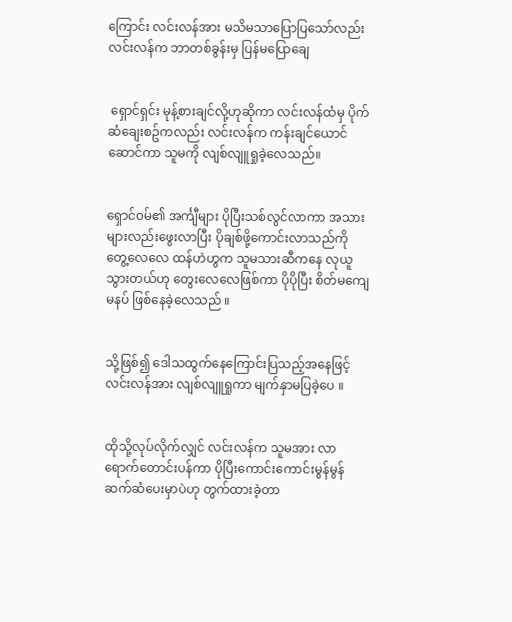ကြောင်း လင်းလန်အား မသိမသာပြောပြသော်လည်း လင်းလန်က ဘာတစ်ခွန်းမှ ပြန်မပြောချေ


 ရှောင်ရှင်း မုန့်စားချင်လို့ဟုဆိုကာ လင်းလန်ထံမှ ပိုက်ဆံချေးစဥ်ကလည်း လင်းလန်က ကန်းချင်ယောင်ဆောင်ကာ သူမကို လျစ်လျူရှုခဲ့လေသည်။


ရှောင်၀မ်၏ အင်္ကျီများ ပိုပြီးသစ်လွင်လာကာ အသားများလည်းဖွေးလာပြီး ပိုချစ်ဖို့ကောင်းလာသည်ကို တွေ့လေလေ ထန်ဟဲဟွက သူမသားဆီကနေ လုယူသွားတယ်ဟု တွေးလေလေဖြစ်ကာ ပိုပိုပြီး စိတ်မကျေမနပ် ဖြစ်နေခဲ့လေသည် ။


သို့ဖြစ်၍ ဒေါသထွက်နေကြောင်းပြသည့်အနေဖြင့် လင်းလန်အား လျစ်လျူရှုကာ မျက်နှာမပြခဲ့ပေ ။


ထိုသို့လုပ်လိုက်လျှင် လင်းလန်က သူမအား လာရောက်တောင်းပန်ကာ ပိုပြီးကောင်းကောင်းမွန်မွန်ဆက်ဆံပေးမှာပဲဟု တွက်ထားခဲ့တာ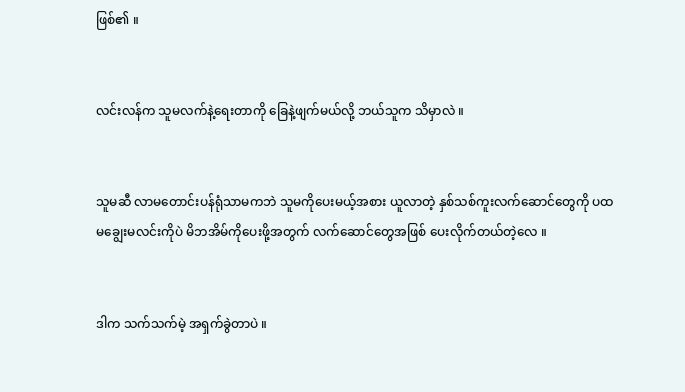ဖြစ်၏ ။


လင်းလန်က သူမလက်နဲ့ရေးတာကို ခြေနဲ့ဖျက်မယ်လို့ ဘယ်သူက သိမှာလဲ ။


သူမဆီ လာမတောင်းပန်ရုံသာမကဘဲ သူမကိုပေးမယ့်အစား ယူလာတဲ့ နှစ်သစ်ကူးလက်ဆောင်တွေကို ပထမချွေးမလင်းကိုပဲ မိဘအိမ်ကိုပေးဖို့အတွက် လက်ဆောင်တွေအဖြစ် ပေးလိုက်တယ်တဲ့လေ ။


ဒါက သက်သက်မဲ့ အရှက်ခွဲတာပဲ ။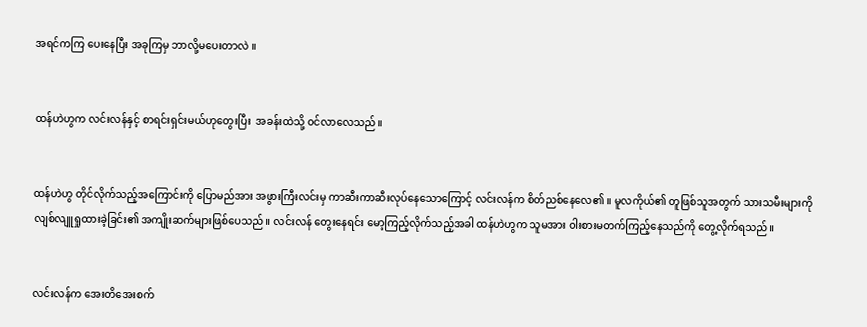အရင်ကကြ ပေးနေပြီး အခုကြမှ ဘာလို့မပေးတာလဲ ။


ထန်ဟဲဟွက လင်းလန်နှင့် စာရင်းရှင်းမယ်ဟုတွေးပြီး  အခန်းထဲသို့ ၀င်လာလေသည်။


ထန်ဟဲဟွ တိုင်လိုက်သည့်အကြောင်းကို ပြောမည်အား အဖွားကြီးလင်းမှ ကာဆီးကာဆီးလုပ်နေသောကြောင့် လင်းလန်က စိတ်ညစ်နေလေ၏ ။ မူလကိုယ်၏ တူဖြစ်သူအတွက် သားသမီးများကို လျစ်လျူရှုထားခဲ့ခြင်း၏ အကျိုးဆက်များဖြစ်ပေသည်။ လင်းလန် တွေးနေရင်း မော့ကြည့်လိုက်သည့်အခါ ထန်ဟဲဟွက သူမအား ၀ါးစားမတက်ကြည့်နေသည်ကို တွေ့လိုက်ရသည်။


လင်းလန်က အေးတိအေးစက်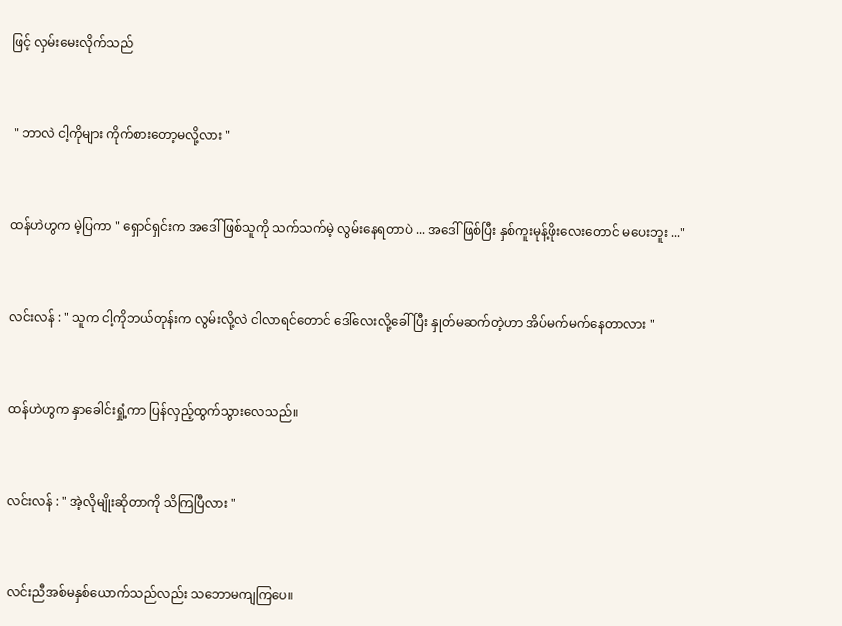ဖြင့် လှမ်းမေးလိုက်သည်


 " ဘာလဲ ငါ့ကိုများ ကိုက်စားတော့မလို့လား "


ထန်ဟဲဟွက မဲ့ပြကာ " ရှောင်ရှင်းက အဒေါ်ဖြစ်သူကို သက်သက်မဲ့ လွမ်းနေရတာပဲ ... အဒေါ်ဖြစ်ပြီး နှစ်ကူးမုန့်ဖိုးလေးတောင် မပေးဘူး ..."


လင်းလန် : " သူက ငါ့ကိုဘယ်တုန်းက လွမ်းလို့လဲ ငါလာရင်တောင် ဒေါ်လေးလို့ခေါ်ပြီး နှုတ်မဆက်တဲ့ဟာ အိပ်မက်မက်နေတာလား "


ထန်ဟဲဟွက နှာခေါင်းရှုံ့ကာ ပြန်လှည့်ထွက်သွားလေသည်။


လင်းလန် : " အဲ့လိုမျိုးဆိုတာကို သိကြပြီလား "


လင်းညီအစ်မနှစ်ယောက်သည်လည်း သဘောမကျကြပေ။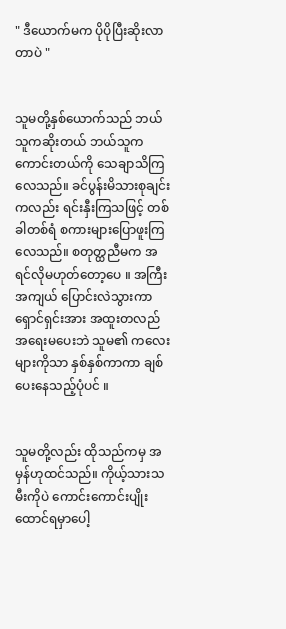" ဒီယောက်မက ပိုပိုပြီးဆိုးလာတာပဲ "


သူမတို့နှစ်ယောက်သည် ဘယ်သူကဆိုးတယ် ဘယ်သူကကောင်းတယ်ကို သေချာသိကြလေသည်။ ခင်ပွန်းမိသားစုချင်းကလည်း ရင်းနှီးကြသဖြင့် တစ်ခါတစ်ရံ စကားများပြောဖူးကြလေသည်။ စတုတ္ထညီမက အရင်လိုမဟုတ်တော့ပေ ။ အကြီးအကျယ် ပြောင်းလဲသွားကာ ရှောင်ရှင်းအား အထူးတလည် အရေးမပေးဘဲ သူမ၏ ကလေးများကိုသာ နှစ်နှစ်ကာကာ ချစ်ပေးနေသည့်ပုံပင် ။


သူမတို့လည်း ထိုသည်ကမှ အမှန်ဟုထင်သည်။ ကိုယ့်သားသမီးကိုပဲ ကောင်းကောင်းပျိုးထောင်ရမှာပေါ့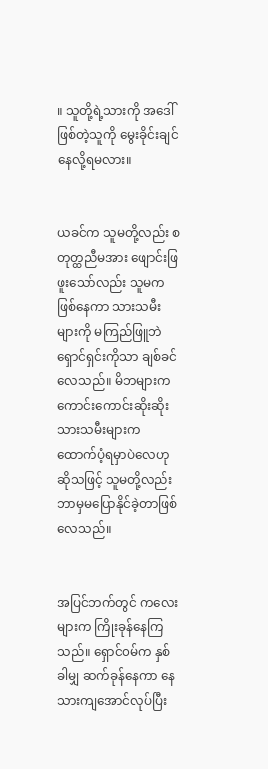။ သူတို့ရဲ့သားကို အဒေါ်ဖြစ်တဲ့သူကို မွေးခိုင်းချင်နေလို့ရမလား။


ယခင်က သူမတို့လည်း စတုတ္ထညီမအား ဖျောင်းဖြဖူးသော်လည်း သူမက ဖြစ်နေကာ သားသမီးများကို မကြည်ဖြူဘဲ ရှောင်ရှင်းကိုသာ ချစ်ခင်လေသည်။ မိဘများက ကောင်းကောင်းဆိုးဆိုး သားသမီးများက ထောက်ပံ့ရမှာပဲလေဟု ဆိုသဖြင့် သူမတို့လည်း ဘာမှမပြောနိုင်ခဲ့တာဖြစ်လေသည်။


အပြင်ဘက်တွင် ကလေးများက ကြိုးခုန်နေကြသည်။ ရှောင်၀မ်က နှစ်ခါမျှ ဆက်ခုန်နေကာ နေသားကျအောင်လုပ်ပြီး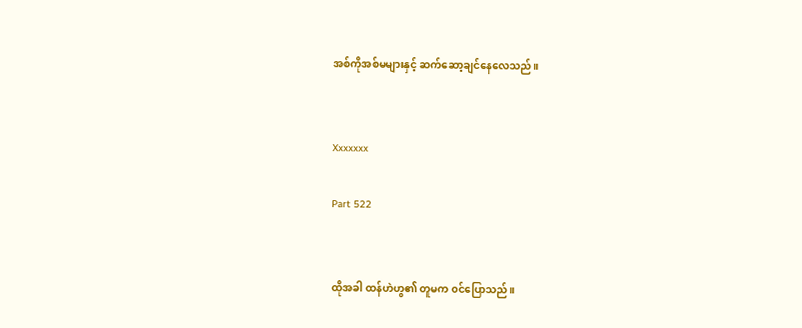အစ်ကိုအစ်မများနှင့် ဆက်ဆော့ချင်နေလေသည်။


Xxxxxxx

Part 522


ထိုအခါ ထန်ဟဲဟွ၏ တူမက ၀င်ပြောသည်။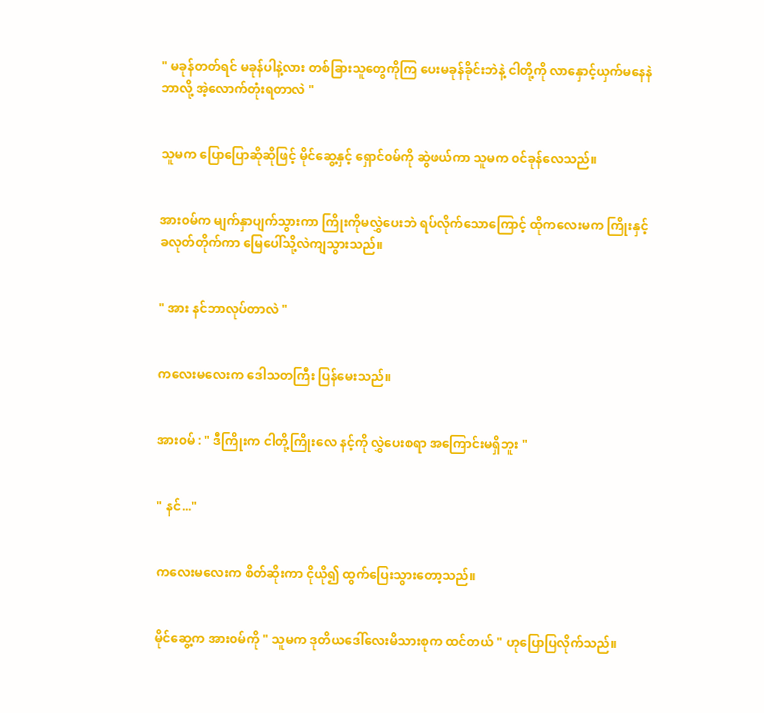" မခုန်တတ်ရင် မခုန်ပါနဲ့လား တစ်ခြားသူတွေကိုကြ ပေးမခုန်ခိုင်းဘဲနဲ့ ငါတို့ကို လာနှောင့်ယှက်မနေနဲ ဘာလို့ အဲ့လောက်တုံးရတာလဲ "


သူမက ပြောပြောဆိုဆိုဖြင့် မိုင်ဆွေ့နှင့် ရှောင်၀မ်ကို ဆွဲဖယ်ကာ သူမက ၀င်ခုန်လေသည်။


အား၀မ်က မျက်နှာပျက်သွားကာ ကြိုးကိုမလွှဲပေးဘဲ ရပ်လိုက်သောကြောင့် ထိုကလေးမက ကြိုးနှင့်ခလုတ်တိုက်ကာ မြေပေါ်သို့လဲကျသွားသည်။


" အား နင်ဘာလုပ်တာလဲ "


ကလေးမလေးက ဒေါသတကြီး ပြန်မေးသည်။


အား၀မ် : " ဒီကြိုးက ငါတို့ကြိုးလေ နင့်ကို လွှဲပေးစရာ အကြောင်းမရှိဘူး "


" နင်..."


ကလေးမလေးက စိတ်ဆိုးကာ ငိုယို၍ ထွက်ပြေးသွားတော့သည်။


မိုင်ဆွေ့က အား၀မ်ကို " သူမက ဒုတိယဒေါ်လေးမိသားစုက ထင်တယ် " ဟုပြောပြလိုက်သည်။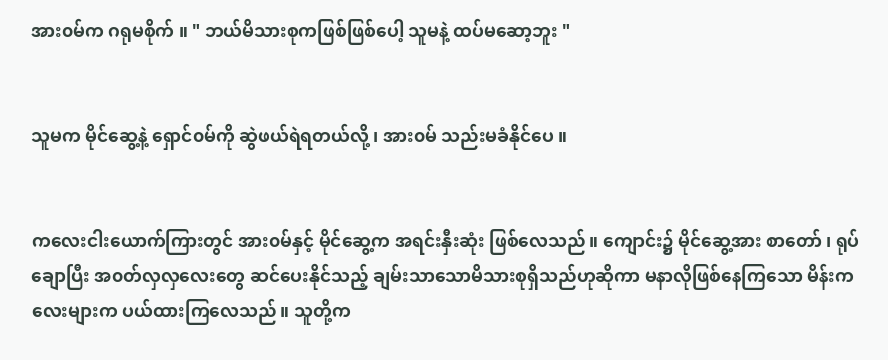အား၀မ်က ဂရုမစိုက် ။ " ဘယ်မိသားစုကဖြစ်ဖြစ်ပေါ့ သူမနဲ့ ထပ်မဆော့ဘူး "


သူမက မိုင်ဆွေ့နဲ့ ရှောင်၀မ်ကို ဆွဲဖယ်ရဲရတယ်လို့ ၊ အား၀မ် သည်းမခံနိုင်ပေ ။


ကလေးငါးယောက်ကြားတွင် အား၀မ်နှင့် မိုင်ဆွေ့က အရင်းနှီးဆုံး ဖြစ်လေသည်။ ကျောင်း၌ မိုင်ဆွေ့အား စာတော် ၊ ရုပ်ချောပြီး အ၀တ်လှလှလေးတွေ ဆင်ပေးနိုင်သည့် ချမ်းသာသောမိသားစုရှိသည်ဟုဆိုကာ မနာလိုဖြစ်နေကြသော မိန်းကလေးများက ပယ်ထားကြလေသည်။ သူတို့က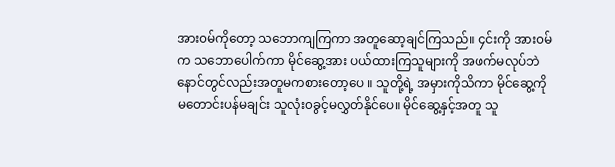အား၀မ်ကိုတော့ သဘောကျကြကာ အတူဆော့ချင်ကြသည်။ ၄င်းကို အား၀မ်က သဘောပေါက်ကာ မိုင်ဆွေ့အား ပယ်ထားကြသူများကို အဖက်မလုပ်ဘဲ နောင်တွင်လည်းအတူမကစားတော့ပေ ။ သူတို့ရဲ့ အမှားကိုသိကာ မိုင်ဆွေ့ကို မတောင်းပန်မချင်း သူလုံး၀ခွင့်မလွှတ်နိုင်ပေ။ မိုင်ဆွေ့နှင့်အတူ သူ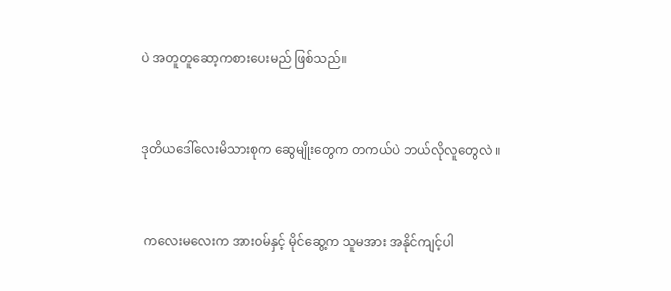ပဲ အတူတူဆော့ကစားပေးမည် ဖြစ်သည်။


ဒုတိယဒေါ်လေးမိသားစုက ဆွေမျိုးတွေက တကယ်ပဲ ဘယ်လိုလူတွေလဲ ။


 ကလေးမလေးက အား၀မ်နှင့် မိုင်ဆွေ့က သူမအား အနိုင်ကျင့်ပါ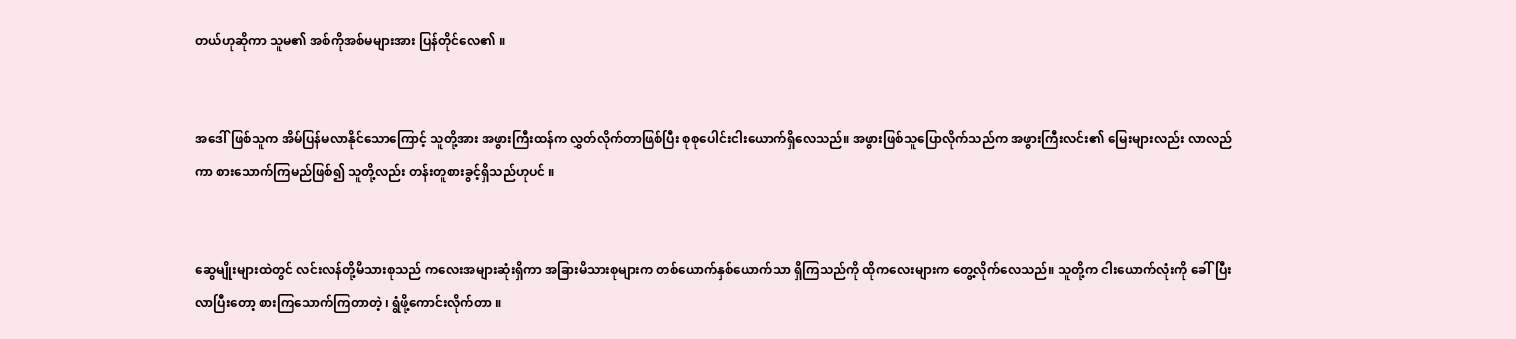တယ်ဟုဆိုကာ သူမ၏ အစ်ကိုအစ်မများအား ပြန်တိုင်လေ၏ ။


အဒေါ်ဖြစ်သူက အိမ်ပြန်မလာနိုင်သောကြောင့် သူတို့အား အဖွားကြီးထန်က လွှတ်လိုက်တာဖြစ်ပြီး စုစုပေါင်းငါးယောက်ရှိလေသည်။ အဖွားဖြစ်သူပြောလိုက်သည်က အဖွားကြီးလင်း၏ မြေးများလည်း လာလည်ကာ စားသောက်ကြမည်ဖြစ်၍ သူတို့လည်း တန်းတူစားခွင့်ရှိသည်ဟုပင် ။


ဆွေမျိုးများထဲတွင် လင်းလန်တို့မိသားစုသည် ကလေးအများဆုံးရှိကာ အခြားမိသားစုများက တစ်ယောက်နှစ်ယောက်သာ ရှိကြသည်ကို ထိုကလေးများက တွေ့လိုက်လေသည်။ သူတို့က ငါးယောက်လုံးကို ခေါ်ပြီး လာပြီးတော့ စားကြသောက်ကြတာတဲ့ ၊ ရွံဖို့ကောင်းလိုက်တာ ။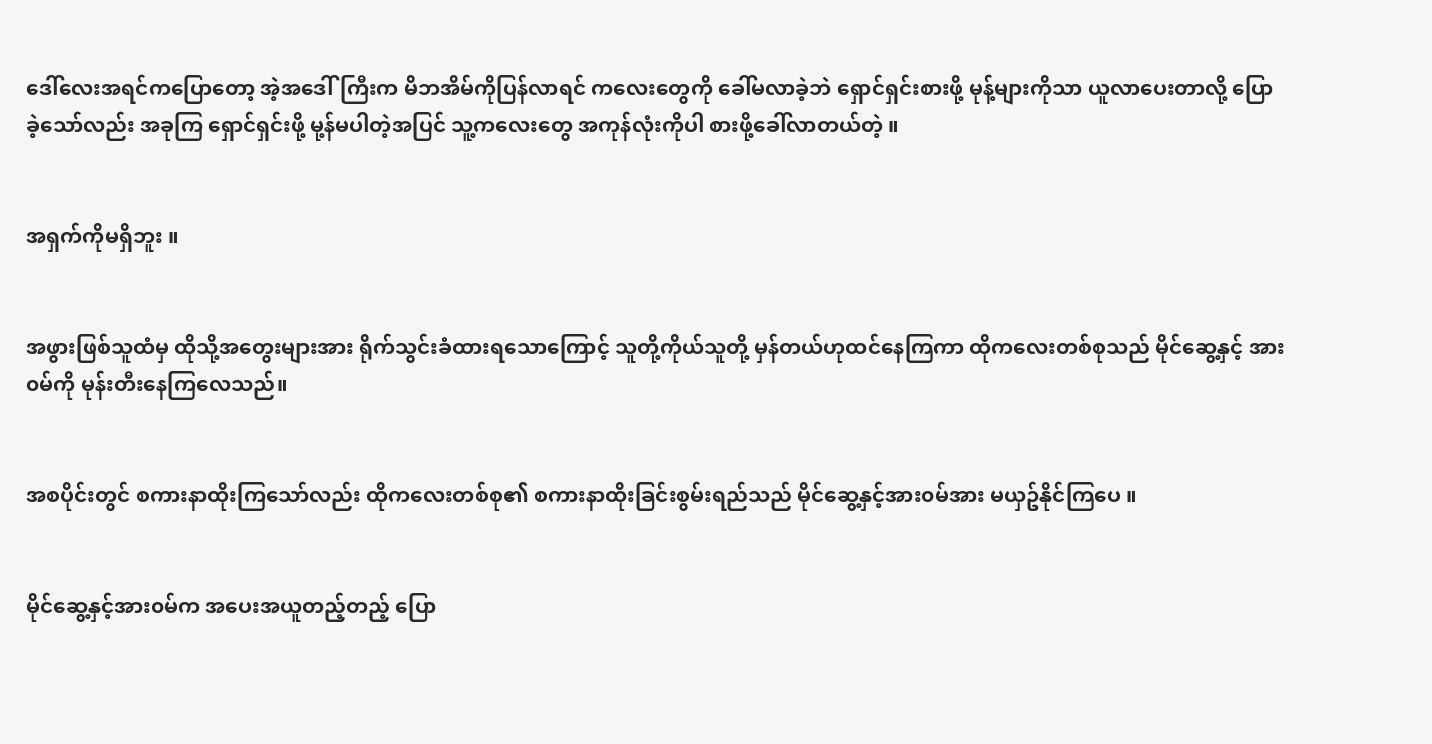ဒေါ်လေးအရင်ကပြောတော့ အဲ့အဒေါ်ကြီးက မိဘအိမ်ကိုပြန်လာရင် ကလေးတွေကို ခေါ်မလာခဲ့ဘဲ ရှောင်ရှင်းစားဖို့ မုန့်များကိုသာ ယူလာပေးတာလို့ ပြောခဲ့သော်လည်း အခုကြ ရှောင်ရှင်းဖို့ မု့န်မပါတဲ့အပြင် သူ့ကလေးတွေ အကုန်လုံးကိုပါ စားဖို့ခေါ်လာတယ်တဲ့ ။


အရှက်ကိုမရှိဘူး ။


အဖွားဖြစ်သူထံမှ ထိုသို့အတွေးများအား ရိုက်သွင်းခံထားရသောကြောင့် သူတို့ကိုယ်သူတို့ မှန်တယ်ဟုထင်နေကြကာ ထိုကလေးတစ်စုသည် မိုင်ဆွေ့နှင့် အား၀မ်ကို မုန်းတီးနေကြလေသည်။


အစပိုင်းတွင် စကားနာထိုးကြသော်လည်း ထိုကလေးတစ်စု၏ စကားနာထိုးခြင်းစွမ်းရည်သည် မိုင်ဆွေ့နှင့်အား၀မ်အား မယှဥ်နိုင်ကြပေ ။


မိုင်ဆွေ့နှင့်အား၀မ်က အပေးအယူတည့်တည့် ပြော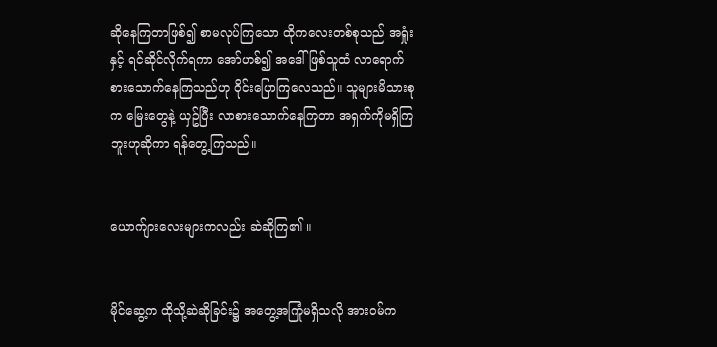ဆိုနေကြတာဖြစ်၍ စာမလုပ်ကြသော ထိုကလေးတစ်စုသည် အရှုံးနှင့် ရင်ဆိုင်လိုက်ရကာ အော်ဟစ်၍ အဒေါ်ဖြစ်သူထံ လာရောက်စားသောက်နေကြသည်ဟု ၀ိုင်းပြောကြလေသည်။ သူများမိသားစုက မြေးတွေနဲ့ ယှဥ်ပြီး လာစားသောက်နေကြတာ အရှက်ကိုမရှိကြဘူးဟုဆိုကာ ရန်တွေ့ကြသည်။


ယောက်ျားလေးများကလည်း ဆဲဆိုကြ၏ ။


မိုင်ဆွေ့က ထိုသို့ဆဲဆိုခြင်း၌ အတွေ့အကြုံမရှိသလို အား၀မ်က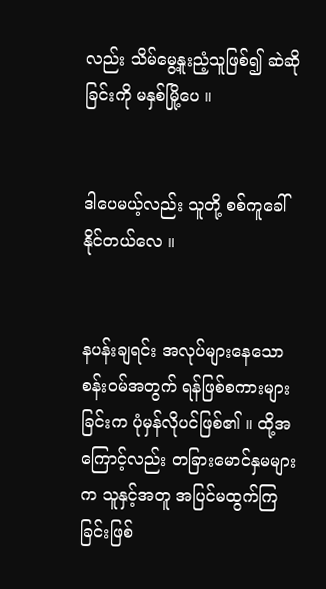လည်း သိမ်မွေ့နူးညံ့သူဖြစ်၍ ဆဲဆိုခြင်းကို မနှစ်မြို့ပေ ။


ဒါပေမယ့်လည်း သူတို့ စစ်ကူခေါ်နိုင်တယ်လေ ။


နပန်းချရင်း အလုပ်များနေသော စန်း၀မ်အတွက် ရန်ဖြစ်စကားများခြင်းက ပုံမှန်လိုပင်ဖြစ်၏ ။ ထို့အကြောင့်လည်း တခြားမောင်နှမများက သူနှင့်အတူ အပြင်မထွက်ကြခြင်းဖြစ်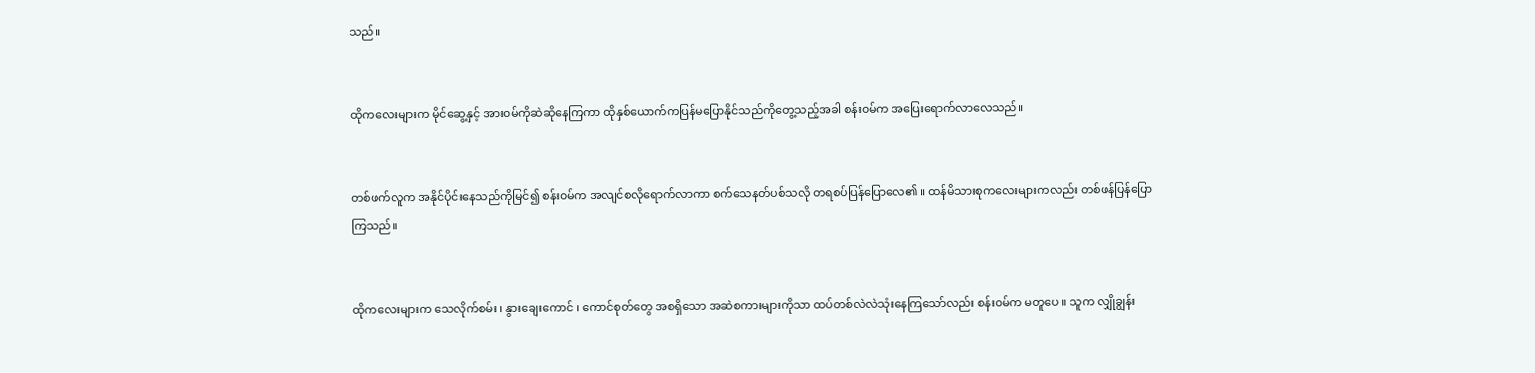သည်။


ထိုကလေးများက မိုင်ဆွေ့နှင့် အား၀မ်ကိုဆဲဆိုနေကြကာ ထိုနှစ်ယောက်ကပြန်မပြောနိုင်သည်ကိုတွေ့သည့်အခါ စန်း၀မ်က အပြေးရောက်လာလေသည်။


တစ်ဖက်လူက အနိုင်ပိုင်းနေသည်ကိုမြင်၍ စန်း၀မ်က အလျင်စလိုရောက်လာကာ စက်သေနတ်ပစ်သလို တရစပ်ပြန်ပြောလေ၏ ။ ထန်မိသားစုကလေးများကလည်း တစ်ဖန်ပြန်ပြောကြသည်။


ထိုကလေးများက သေလိုက်စမ်း ၊ နွားချေးကောင် ၊ ကောင်စုတ်တွေ အစရှိသော အဆဲစကားများကိုသာ ထပ်တစ်လဲလဲသုံးနေကြသော်လည်း စန်း၀မ်က မတူပေ ။ သူက လျှိုချွန်း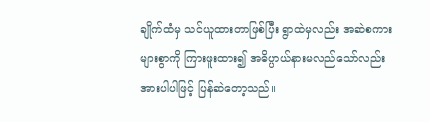ချိုက်ထံမှ သင်ယူထားတာဖြစ်ပြီး ရွာထဲမှလည်း အဆဲစကားများစွာကို ကြားဖူးထား၍ အဓိပ္ပာယ်နားမလည်သော်လည်း အားပါပါဖြင့် ပြန်ဆဲတော့သည်။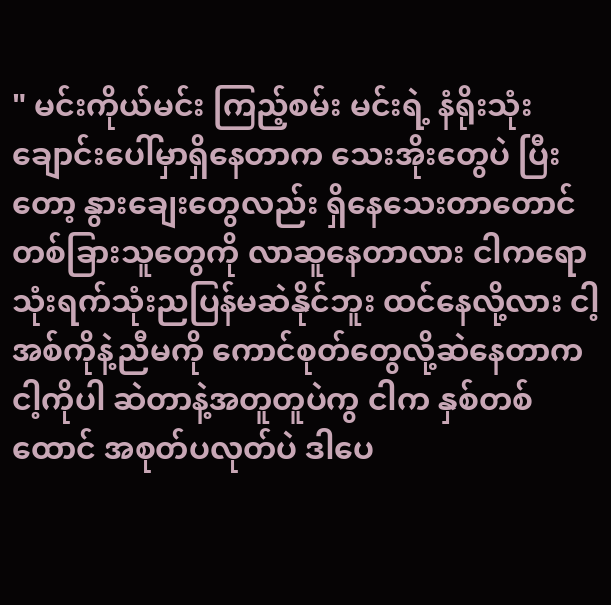" မင်းကိုယ်မင်း ကြည့်စမ်း မင်းရဲ့ နံရိုးသုံးချောင်းပေါ်မှာရှိနေတာက သေးအိုးတွေပဲ ပြီးတော့ နွားချေးတွေလည်း ရှိနေသေးတာတောင် တစ်ခြားသူတွေကို လာဆူနေတာလား ငါကရော သုံးရက်သုံးညပြန်မဆဲနိုင်ဘူး ထင်နေလို့လား ငါ့အစ်ကိုနဲ့ညီမကို ကောင်စုတ်တွေလို့ဆဲနေတာက ငါ့ကိုပါ ဆဲတာနဲ့အတူတူပဲကွ ငါက နှစ်တစ်ထောင် အစုတ်ပလုတ်ပဲ ဒါပေ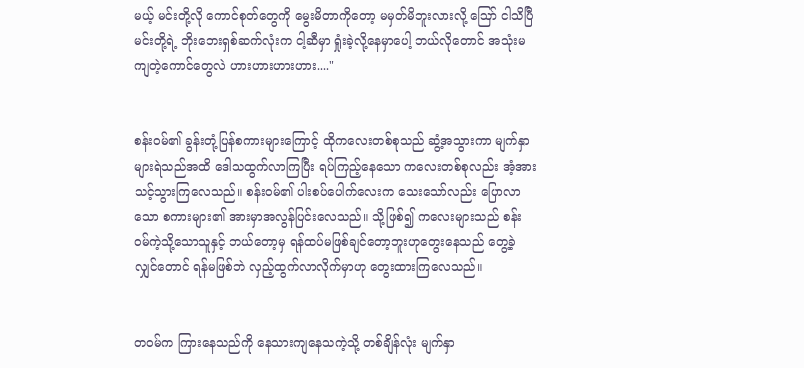မယ့် မင်းတို့လို ကောင်စုတ်တွေကို မွေးမိတာကိုတော့ မမှတ်မိဘူးလားလို့ ဪ ငါသိပြီ မင်းတို့ရဲ့ ဘိုးဘေးရှစ်ဆက်လုံးက ငါ့ဆီမှာ ရှုံးခဲ့လို့နေမှာပေါ့ ဘယ်လိုတောင် အသုံးမကျတဲ့ကောင်တွေလဲ ဟားဟားဟားဟား...."


စန်း၀မ်၏ ခွန်းတုံ့ပြန်စကားများကြောင့် ထိုကလေးတစ်စုသည် ဆွံ့အသွားကာ မျက်နှာများရဲသည်အထိ ဒေါသထွက်လာကြပြီး ရပ်ကြည့်နေသော ကလေးတစ်စုလည်း အံ့အားသင့်သွားကြလေသည်။ စန်း၀မ်၏ ပါးစပ်ပေါက်လေးက သေးသော်လည်း ပြောလာသော စကားများ၏ အားမှာအလွန်ပြင်းလေသည်။ သို့ဖြစ်၍ ကလေးများသည် စန်း၀မ်ကဲ့သို့သောသူနှင့် ဘယ်တော့မှ ရန်ထပ်မဖြစ်ချင်တော့ဘူးဟုတွေးနေသည် တွေ့ခဲ့လျှင်တောင် ရန်မဖြစ်ဘဲ လှည့်ထွက်လာလိုက်မှာဟု တွေးထားကြလေသည်။


တ၀မ်က ကြားနေသည်ကို နေသားကျနေသကဲ့သို့ တစ်ချိန်လုံး မျက်နှာ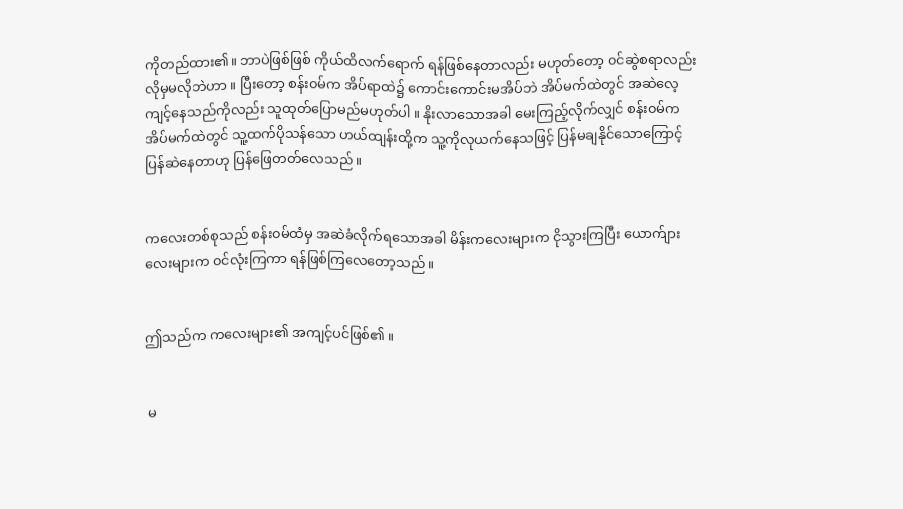ကိုတည်ထား၏။ ဘာပဲဖြစ်ဖြစ် ကိုယ်ထိလက်ရောက် ရန်ဖြစ်နေတာလည်း မဟုတ်တော့ ၀င်ဆွဲစရာလည်း လိုမှမလိုဘဲဟာ ။ ပြီးတော့ စန်း၀မ်က အိပ်ရာထဲ၌ ကောင်းကောင်းမအိပ်ဘဲ အိပ်မက်ထဲတွင် အဆဲလေ့ကျင့်နေသည်ကိုလည်း သူထုတ်ပြောမည်မဟုတ်ပါ ။ နိုးလာသောအခါ မေးကြည့်လိုက်လျှင် စန်း၀မ်က အိပ်မက်ထဲတွင် သူ့ထက်ပိုသန်သော ဟယ်ထျန်းထို့က သူ့ကိုလုယက်နေသဖြင့် ပြန်မချနိုင်သောကြောင့် ပြန်ဆဲနေတာဟု ပြန်ဖြေတတ်လေသည်။


ကလေးတစ်စုသည် စန်း၀မ်ထံမှ အဆဲခံလိုက်ရသောအခါ မိန်းကလေးများက ငိုသွားကြပြီး ယောက်ျားလေးများက ၀င်လုံးကြကာ ရန်ဖြစ်ကြလေတော့သည် ။


ဤသည်က ကလေးများ၏ အကျင့်ပင်ဖြစ်၏ ။


 မ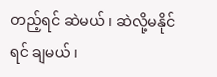တည့်ရင် ဆဲမယ် ၊ ဆဲလို့မနိုင်ရင် ချမယ် ၊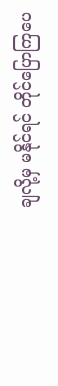ချလို့မှ မနိုင်ရင် တိုင်ပြောကြပေ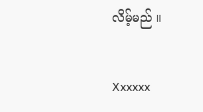လိမ့်မည် ။


Xxxxxx